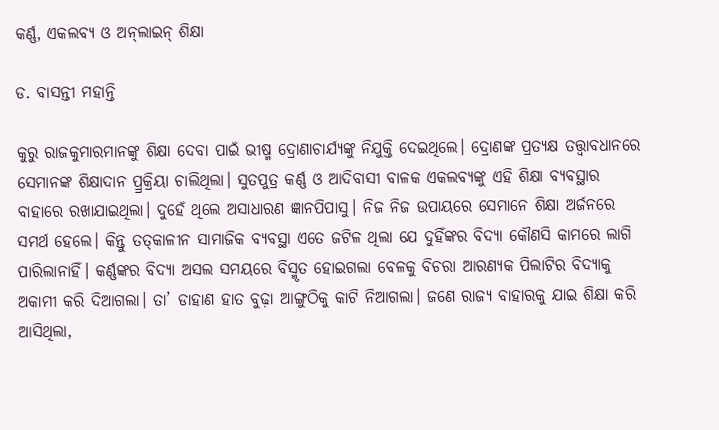କର୍ଣ୍ଣ, ଏକଲବ୍ୟ ଓ ଅନ୍‌ଲାଇନ୍‌ ଶିକ୍ଷା

ଡ. ବାସନ୍ତୀ ମହାନ୍ତି

କୁରୁ ରାଜକୁମାରମାନଙ୍କୁ ଶିକ୍ଷା ଦେବା ପାଇଁ ଭୀଷ୍ମ ଦ୍ରୋଣାଚାର୍ଯ୍ୟଙ୍କୁ ନିଯୁକ୍ତି ଦେଇଥିଲେ। ଦ୍ରୋଣଙ୍କ ପ୍ରତ୍ୟକ୍ଷ ତତ୍ତ୍ୱାବଧାନରେ ସେମାନଙ୍କ ଶିକ୍ଷାଦାନ ପ୍ର୍ରକ୍ରିୟା ଚାଲିଥିଲା। ସୁତପୁତ୍ର କର୍ଣ୍ଣ ଓ ଆଦିବାସୀ ବାଳକ ଏକଲବ୍ୟଙ୍କୁ ଏହି ଶିକ୍ଷା ବ୍ୟବସ୍ଥାର ବାହାରେ ରଖାଯାଇଥିଲା। ଦୁହେଁ ଥିଲେ ଅସାଧାରଣ ଜ୍ଞାନପିପାସୁ। ନିଜ ନିଜ ଉପାୟରେ ସେମାନେ ଶିକ୍ଷା ଅର୍ଜନରେ ସମର୍ଥ ହେଲେ। କିନ୍ତୁ ତତ୍‌କାଳୀନ ସାମାଜିକ ବ୍ୟବସ୍ଥା ଏତେ ଜଟିଳ ଥିଲା ଯେ ଦୁହିଁଙ୍କର ବିଦ୍ୟା କୌଣସି କାମରେ ଲାଗି ପାରିଲାନାହିଁ। କର୍ଣ୍ଣଙ୍କର ବିଦ୍ୟା ଅସଲ ସମୟରେ ବିସ୍ମୃତ ହୋଇଗଲା ବେଳକୁ ବିଚରା ଆରଣ୍ୟକ ପିଲାଟିର ବିଦ୍ୟାକୁ ଅକାମୀ କରି ଦିଆଗଲା। ତା’ ଡାହାଣ ହାତ ବୁଢ଼ା ଆଙ୍ଗୁଠିକୁ କାଟି ନିଆଗଲା। ଜଣେ ରାଜ୍ୟ ବାହାରକୁ ଯାଇ ଶିକ୍ଷା କରି ଆସିଥିଲା,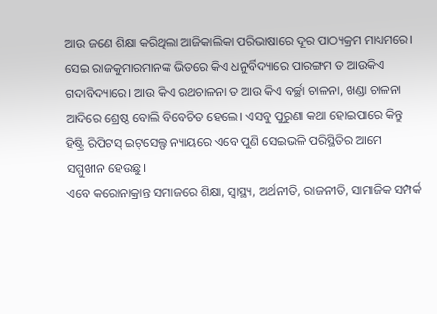ଆଉ ଜଣେ ଶିକ୍ଷା କରିଥିଲା ଆଜିକାଲିକା ପରିଭାଷାରେ ଦୂର ପାଠ୍ୟକ୍ରମ ମାଧ୍ୟମରେ। ସେଇ ରାଜକୁମାରମାନଙ୍କ ଭିତରେ କିଏ ଧନୁର୍ବିଦ୍ୟାରେ ପାରଙ୍ଗମ ତ ଆଉକିଏ ଗଦାବିଦ୍ୟାରେ। ଆଉ କିଏ ରଥଚାଳନା ତ ଆଉ କିଏ ବର୍ଚ୍ଛା ଚାଳନା, ଖଣ୍ଡା ଚାଳନା ଆଦିରେ ଶ୍ରେଷ୍ଠ ବୋଲି ବିବେଚିତ ହେଲେ। ଏସବୁ ପୁରୁଣା କଥା ହୋଇପାରେ କିନ୍ତୁ ହିଷ୍ଟ୍ରି ରିପିଟସ୍‌ ଇଟ୍‌ସେଲ୍ଫ ନ୍ୟାୟରେ ଏବେ ପୁଣି ସେଇଭଳି ପରିସ୍ଥିତିର ଆମେ ସମ୍ମୁଖୀନ ହେଉଛୁ।
ଏବେ କରୋନାକ୍ରାନ୍ତ ସମାଜରେ ଶିକ୍ଷା, ସ୍ବାସ୍ଥ୍ୟ, ଅର୍ଥନୀତି, ରାଜନୀତି, ସାମାଜିକ ସମ୍ପର୍କ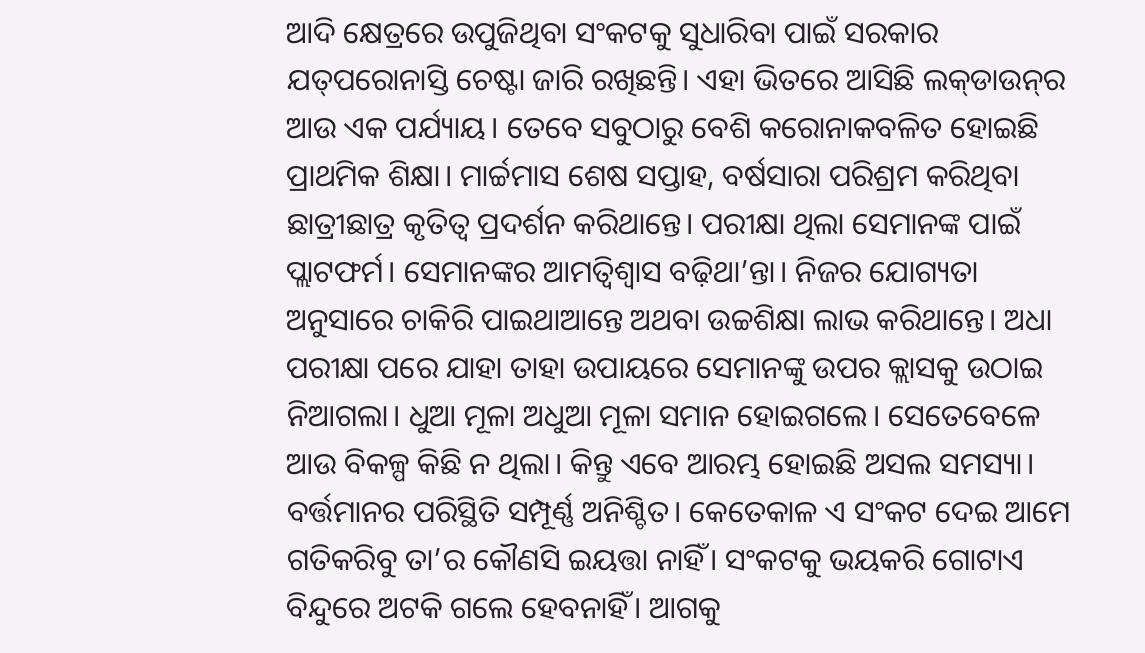ଆଦି କ୍ଷେତ୍ରରେ ଉପୁଜିଥିବା ସଂକଟକୁ ସୁଧାରିବା ପାଇଁ ସରକାର ଯତ୍‌ପରୋନାସ୍ତି ଚେଷ୍ଟା ଜାରି ରଖିଛନ୍ତି। ଏହା ଭିତରେ ଆସିଛି ଲକ୍‌ଡାଉନ୍‌ର ଆଉ ଏକ ପର୍ଯ୍ୟାୟ। ତେବେ ସବୁଠାରୁ ବେଶି କରୋନାକବଳିତ ହୋଇଛି ପ୍ରାଥମିକ ଶିକ୍ଷା। ମାର୍ଚ୍ଚମାସ ଶେଷ ସପ୍ତାହ, ବର୍ଷସାରା ପରିଶ୍ରମ କରିଥିବା ଛାତ୍ରୀଛାତ୍ର କୃତିତ୍ୱ ପ୍ରଦର୍ଶନ କରିଥାନ୍ତେ। ପରୀକ୍ଷା ଥିଲା ସେମାନଙ୍କ ପାଇଁ ପ୍ଲାଟଫର୍ମ। ସେମାନଙ୍କର ଆମତ୍ବିଶ୍ୱାସ ବଢ଼ିଥା’ନ୍ତା। ନିଜର ଯୋଗ୍ୟତା ଅନୁସାରେ ଚାକିରି ପାଇଥାଆନ୍ତେ ଅଥବା ଉଚ୍ଚଶିକ୍ଷା ଲାଭ କରିଥାନ୍ତେ। ଅଧା ପରୀକ୍ଷା ପରେ ଯାହା ତାହା ଉପାୟରେ ସେମାନଙ୍କୁ ଉପର କ୍ଲାସକୁ ଉଠାଇ ନିଆଗଲା। ଧୁଆ ମୂଳା ଅଧୁଆ ମୂଳା ସମାନ ହୋଇଗଲେ। ସେତେବେଳେ ଆଉ ବିକଳ୍ପ କିଛି ନ ଥିଲା। କିନ୍ତୁ ଏବେ ଆରମ୍ଭ ହୋଇଛି ଅସଲ ସମସ୍ୟା। ବର୍ତ୍ତମାନର ପରିସ୍ଥିତି ସମ୍ପୂର୍ଣ୍ଣ ଅନିଶ୍ଚିତ। କେତେକାଳ ଏ ସଂକଟ ଦେଇ ଆମେ ଗତିକରିବୁ ତା’ର କୌଣସି ଇୟତ୍ତା ନାହିଁ। ସଂକଟକୁ ଭୟକରି ଗୋଟାଏ ବିନ୍ଦୁରେ ଅଟକି ଗଲେ ହେବନାହିଁ। ଆଗକୁ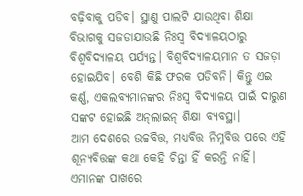ବଢ଼ିବାକୁ ପଡିବ। ସ୍ଥାଣୁ ପାଲଟି ଯାଉଥିବା ଶିକ୍ଷା ବିଭାଗକୁ ସଜଡାଯାଉଛି ନିଃସ୍ବ ବିଦ୍ୟାଳୟଠାରୁ ବିଶ୍ୱବିଦ୍ୟାଳୟ ପର୍ଯ୍ୟନ୍ତ। ବିଶ୍ୱବିଦ୍ୟାଳୟମାନ ତ ସଜଡ଼ା ହୋଇଯିବ। ବେଶି କିଛି ଫରକ ପଡିବନି। କିନ୍ତୁ ଏଇ କର୍ଣ୍ଣ, ଏକଲବ୍ୟମାନଙ୍କର ନିଃସ୍ବ ବିଦ୍ୟାଳୟ ପାଇଁ ଦାରୁଣ ସଙ୍କଟ ହୋଇଛି ଅନ୍‌ଲାଇନ୍‌ ଶିକ୍ଷା ବ୍ୟବସ୍ଥା।
ଆମ ଦେଶରେ ଉଚ୍ଚବିତ୍ତ, ମଧ୍ୟବିତ୍ତ ନିମ୍ନବିତ୍ତ ପରେ ଏହି ଶୂନ୍ୟବିତ୍ତଙ୍କ କଥା କେହି ଚିନ୍ତା ହିଁ କରନ୍ତି ନାହିଁ। ଏମାନଙ୍କ ପାଖରେ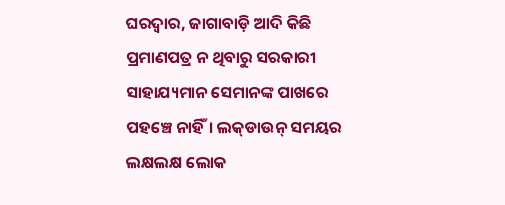ଘରଦ୍ୱାର, ଜାଗାବାଡ଼ି ଆଦି କିଛି ପ୍ରମାଣପତ୍ର ନ ଥିବାରୁ ସରକାରୀ ସାହାଯ୍ୟମାନ ସେମାନଙ୍କ ପାଖରେ ପହଞ୍ଚେ ନାହିଁ। ଲକ୍‌ଡାଉନ୍‌ ସମୟର ଲକ୍ଷଲକ୍ଷ ଲୋକ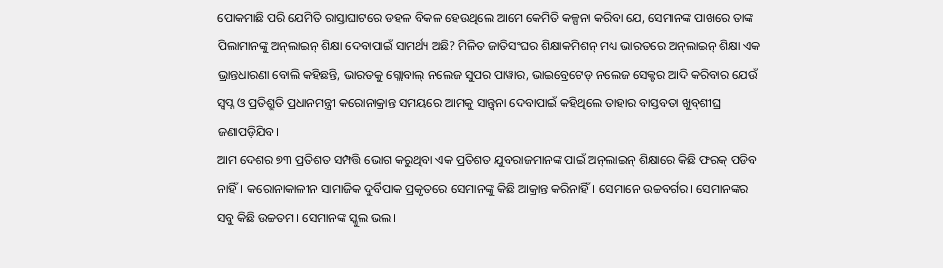ପୋକମାଛି ପରି ଯେମିତି ରାସ୍ତାଘାଟରେ ଡହଳ ବିକଳ ହେଉଥିଲେ ଆମେ କେମିତି କଳ୍ପନା କରିବା ଯେ, ସେମାନଙ୍କ ପାଖରେ ତାଙ୍କ ପିଲାମାନଙ୍କୁ ଅନ୍‌ଲାଇନ୍‌ ଶିକ୍ଷା ଦେବାପାଇଁ ସାମର୍ଥ୍ୟ ଅଛି? ମିଳିତ ଜାତିସଂଘର ଶିକ୍ଷାକମିଶନ୍‌ ମଧ୍ୟ ଭାରତରେ ଅନ୍‌ଲାଇନ୍‌ ଶିକ୍ଷା ଏକ ଭ୍ରାନ୍ତଧାରଣା ବୋଲି କହିଛନ୍ତି, ଭାରତକୁ ଗ୍ଲୋବାଲ୍‌ ନଲେଜ ସୁପର ପାୱାର, ଭାଇବ୍ରେଟେଡ୍‌ ନଲେଜ ସେକ୍ଟର ଆଦି କରିବାର ଯେଉଁ ସ୍ବପ୍ନ ଓ ପ୍ରତିଶ୍ରୁତି ପ୍ରଧାନମନ୍ତ୍ରୀ କରୋନାକ୍ରାନ୍ତ ସମୟରେ ଆମକୁ ସାନ୍ତ୍ୱନା ଦେବାପାଇଁ କହିଥିଲେ ତାହାର ବାସ୍ତବତା ଖୁବ୍‌ଶୀଘ୍ର ଜଣାପଡ଼ିଯିବ।
ଆମ ଦେଶର ୭୩ ପ୍ରତିଶତ ସମ୍ପତ୍ତି ଭୋଗ କରୁଥିବା ଏକ ପ୍ରତିଶତ ଯୁବରାଜମାନଙ୍କ ପାଇଁ ଅନ୍‌ଲାଇନ୍‌ ଶିକ୍ଷାରେ କିଛି ଫରକ୍‌ ପଡିବ ନାହିଁ। କରୋନାକାଳୀନ ସାମାଜିକ ଦୁର୍ବିପାକ ପ୍ରକୃତରେ ସେମାନଙ୍କୁ କିଛି ଆକ୍ରାନ୍ତ କରିନାହିଁ। ସେମାନେ ଉଚ୍ଚବର୍ଗର। ସେମାନଙ୍କର ସବୁ କିଛି ଉଚ୍ଚତମ। ସେମାନଙ୍କ ସ୍କୁଲ ଭଲ।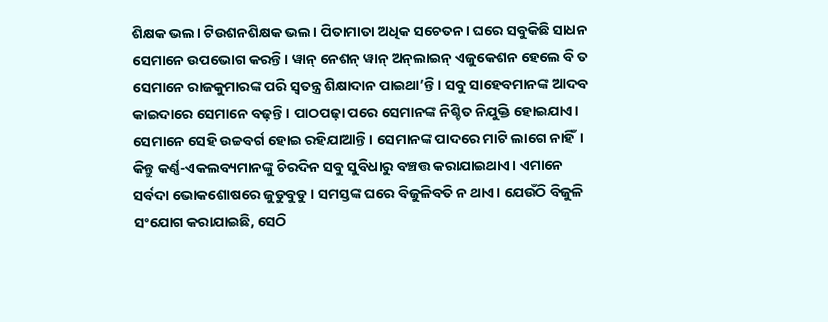ଶିକ୍ଷକ ଭଲ। ଟିଉଶନଶିକ୍ଷକ ଭଲ। ପିତାମାତା ଅଧିକ ସଚେତନ। ଘରେ ସବୁକିଛି ସାଧନ ସେମାନେ ଉପଭୋଗ କରନ୍ତି। ୱାନ୍‌ ନେଶନ୍‌ ୱାନ୍‌ ଅନ୍‌ଲାଇନ୍‌ ଏଜୁକେଶନ ହେଲେ ବି ତ ସେମାନେ ରାଜକୁମାରଙ୍କ ପରି ସ୍ବତନ୍ତ୍ର ଶିକ୍ଷାଦାନ ପାଇଥା’ନ୍ତି। ସବୁ ସାହେବମାନଙ୍କ ଆଦବ କାଇଦାରେ ସେମାନେ ବଢ଼ନ୍ତି। ପାଠପଢ଼ା ପରେ ସେମାନଙ୍କ ନିଶ୍ଚିତ ନିଯୁକ୍ତି ହୋଇଯାଏ। ସେମାନେ ସେହି ଉଚ୍ଚବର୍ଗ ହୋଇ ରହିଯାଆନ୍ତି। ସେମାନଙ୍କ ପାଦରେ ମାଟି ଲାଗେ ନାହିଁ।
କିନ୍ତୁ କର୍ଣ୍ଣ-ଏକଲବ୍ୟମାନଙ୍କୁ ଚିରଦିନ ସବୁ ସୁବିଧାରୁ ବଞ୍ଚତ୍ତ କରାଯାଇଥାଏ। ଏମାନେ ସର୍ବଦା ଭୋକଶୋଷରେ ଜୁଡୁବୁଡୁ। ସମସ୍ତଙ୍କ ଘରେ ବିଜୁଳିବତି ନ ଥାଏ। ଯେଉଁଠି ବିଜୁଳି ସଂଯୋଗ କରାଯାଇଛି, ସେଠି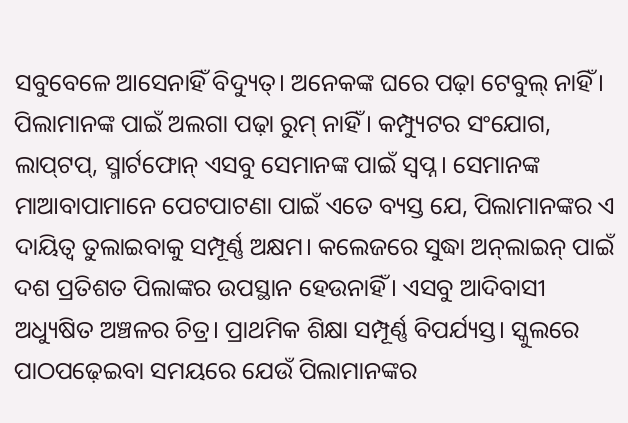ସବୁବେଳେ ଆସେନାହିଁ ବିଦ୍ୟୁତ୍‌। ଅନେକଙ୍କ ଘରେ ପଢ଼ା ଟେବୁଲ୍‌ ନାହିଁ। ପିଲାମାନଙ୍କ ପାଇଁ ଅଲଗା ପଢ଼ା ରୁମ୍‌ ନାହିଁ। କମ୍ପ୍ୟୁଟର ସଂଯୋଗ, ଲାପ୍‌ଟପ୍‌, ସ୍ମାର୍ଟଫୋନ୍‌ ଏସବୁ ସେମାନଙ୍କ ପାଇଁ ସ୍ବପ୍ନ। ସେମାନଙ୍କ ମାଆବାପାମାନେ ପେଟପାଟଣା ପାଇଁ ଏତେ ବ୍ୟସ୍ତ ଯେ, ପିଲାମାନଙ୍କର ଏ ଦାୟିତ୍ୱ ତୁଲାଇବାକୁ ସମ୍ପୂର୍ଣ୍ଣ ଅକ୍ଷମ। କଲେଜରେ ସୁଦ୍ଧା ଅନ୍‌ଲାଇନ୍‌ ପାଇଁ ଦଶ ପ୍ରତିଶତ ପିଲାଙ୍କର ଉପସ୍ଥାନ ହେଉନାହିଁ। ଏସବୁ ଆଦିବାସୀ ଅଧ୍ୟୁଷିତ ଅଞ୍ଚଳର ଚିତ୍ର। ପ୍ରାଥମିକ ଶିକ୍ଷା ସମ୍ପୂର୍ଣ୍ଣ ବିପର୍ଯ୍ୟସ୍ତ। ସ୍କୁଲରେ ପାଠପଢ଼େଇବା ସମୟରେ ଯେଉଁ ପିଲାମାନଙ୍କର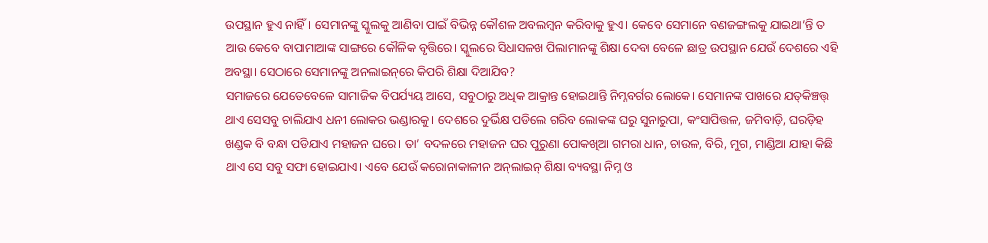ଉପସ୍ଥାନ ହୁଏ ନାହିଁ। ସେମାନଙ୍କୁ ସ୍କୁଲକୁ ଆଣିବା ପାଇଁ ବିଭିନ୍ନ କୌଶଳ ଅବଲମ୍ବନ କରିବାକୁ ହୁଏ। କେବେ ସେମାନେ ବଣଜଙ୍ଗଲକୁ ଯାଇଥା’ନ୍ତି ତ ଆଉ କେବେ ବାପାମାଆଙ୍କ ସାଙ୍ଗରେ କୌଳିକ ବୃତ୍ତିରେ। ସ୍କୁଲରେ ସିଧାସଳଖ ପିଲାମାନଙ୍କୁ ଶିକ୍ଷା ଦେବା ବେଳେ ଛାତ୍ର ଉପସ୍ଥାନ ଯେଉଁ ଦେଶରେ ଏହି ଅବସ୍ଥା। ସେଠାରେ ସେମାନଙ୍କୁ ଅନଲାଇନ୍‌ରେ କିପରି ଶିକ୍ଷା ଦିଆଯିବ?
ସମାଜରେ ଯେତେବେଳେ ସାମାଜିକ ବିପର୍ଯ୍ୟୟ ଆସେ, ସବୁଠାରୁ ଅଧିକ ଆକ୍ରାନ୍ତ ହୋଇଥାନ୍ତି ନିମ୍ନବର୍ଗର ଲୋକେ। ସେମାନଙ୍କ ପାଖରେ ଯତ୍‌କିଞ୍ଚତ୍ତ୍‌ ଥାଏ ସେସବୁ ଚାଲିଯାଏ ଧନୀ ଲୋକର ଭଣ୍ଡାରକୁ। ଦେଶରେ ଦୁର୍ଭିକ୍ଷ ପଡିଲେ ଗରିବ ଲୋକଙ୍କ ଘରୁ ସୁନାରୁପା, କଂସାପିତ୍ତଳ, ଜମିବାଡ଼ି, ଘରଡ଼ିହ ଖଣ୍ଡକ ବି ବନ୍ଧା ପଡିଯାଏ ମହାଜନ ଘରେ। ତା’ ବଦଳରେ ମହାଜନ ଘର ପୁରୁଣା ପୋକଖିଆ ଗମରା ଧାନ, ଚାଉଳ, ବିରି, ମୁଗ, ମାଣ୍ଡିଆ ଯାହା କିଛି ଥାଏ ସେ ସବୁ ସଫା ହୋଇଯାଏ। ଏବେ ଯେଉଁ କରୋନାକାଳୀନ ଅନ୍‌ଲାଇନ୍‌ ଶିକ୍ଷା ବ୍ୟବସ୍ଥା ନିମ୍ନ ଓ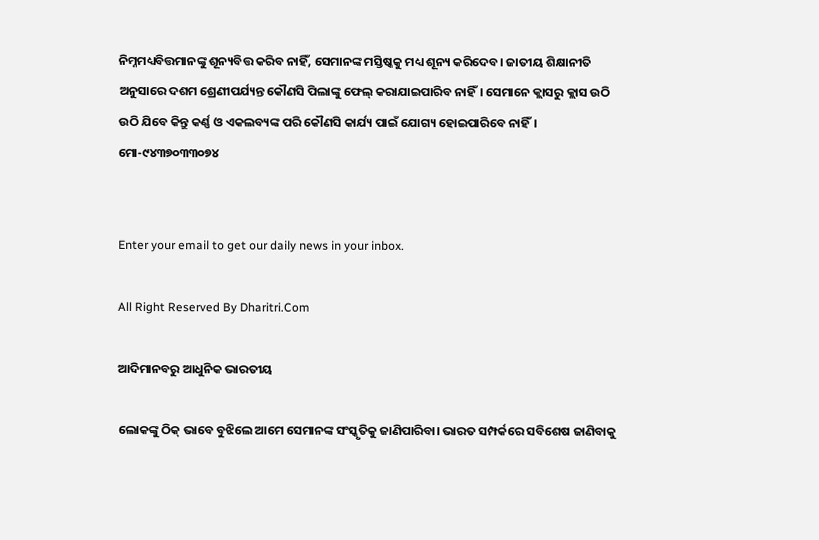ନିମ୍ନମଧ୍ୟବିତ୍ତମାନଙ୍କୁ ଶୂନ୍ୟବିତ୍ତ କରିବ ନାହିଁ, ସେମାନଙ୍କ ମସ୍ତିଷ୍କକୁ ମଧ୍ୟ ଶୂନ୍ୟ କରିଦେବ। ଜାତୀୟ ଶିକ୍ଷାନୀତି ଅନୁସାରେ ଦଶମ ଶ୍ରେଣୀପର୍ଯ୍ୟନ୍ତ କୌଣସି ପିଲାଙ୍କୁ ଫେଲ୍‌ କରାଯାଇପାରିବ ନାହିଁ। ସେମାନେ କ୍ଲାସରୁ କ୍ଲାସ ଉଠି ଉଠି ଯିବେ କିନ୍ତୁ କର୍ଣ୍ଣ ଓ ଏକଲବ୍ୟଙ୍କ ପରି କୌଣସି କାର୍ଯ୍ୟ ପାଇଁ ଯୋଗ୍ୟ ହୋଇପାରିବେ ନାହିଁ।
ମୋ-୯୪୩୭୦୩୩୦୭୪


Enter your email to get our daily news in your inbox.

All Right Reserved By Dharitri.Com

ଆଦିମାନବରୁ ଆଧୁନିକ ଭାରତୀୟ

ଲୋକଙ୍କୁ ଠିକ୍‌ ଭାବେ ବୁଝିଲେ ଆମେ ସେମାନଙ୍କ ସଂସ୍କୃତିକୁ ଜାଣିପାରିବା। ଭାରତ ସମ୍ପର୍କରେ ସବିଶେଷ ଜାଣିବାକୁ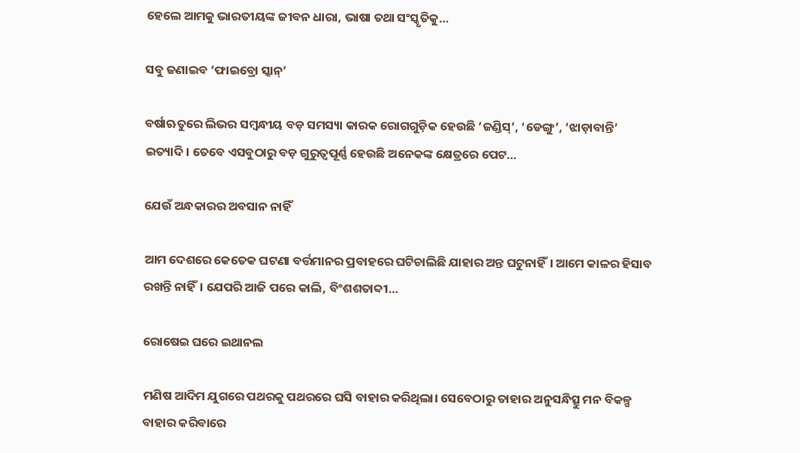ହେଲେ ଆମକୁ ଭାରତୀୟଙ୍କ ଜୀବନ ଧାରା, ଭାଷା ତଥା ସଂସ୍କୃତିକୁ…

ସବୁ ଜଣାଇବ ‘ଫାଇବ୍ରୋ ସ୍କାନ୍‌’

ବର୍ଷାଋତୁରେ ଲିଭର ସମ୍ବନ୍ଧୀୟ ବଡ଼ ସମସ୍ୟା କାରକ ରୋଗଗୁଡ଼ିକ ହେଉଛି ‘ଜଣ୍ଡିସ୍‌’, ‘ଡେଙ୍ଗୁ’, ‘ଝାଡ଼ାବାନ୍ତି’ ଇତ୍ୟାଦି। ତେବେ ଏସବୁଠାରୁ ବଡ଼ ଗୁରୁତ୍ୱପୂର୍ଣ୍ଣ ହେଉଛି ଅନେକଙ୍କ କ୍ଷେତ୍ରରେ ପେଟ…

ଯେଉଁ ଅନ୍ଧକାରର ଅବସାନ ନାହିଁ

ଆମ ଦେଶରେ କେତେକ ଘଟଣା ବର୍ତ୍ତମାନର ପ୍ରବାହରେ ଘଟିଚାଲିଛି ଯାହାର ଅନ୍ତ ଘଟୁନାହିଁ। ଆମେ କାଳର ହିସାବ ରଖନ୍ତି ନାହିଁ। ଯେପରି ଆଜି ପରେ କାଲି, ବିଂଶଶତାବ୍ଦୀ…

ରୋଷେଇ ଘରେ ଇଥାନଲ

ମଣିଷ ଆଦିମ ଯୁଗରେ ପଥରକୁ ପଥରରେ ଘସି ବାହାର କରିଥିଲା। ସେବେଠାରୁ ତାହାର ଅନୁସନ୍ଧିତ୍ସୁ ମନ ବିକଳ୍ପ ବାହାର କରିବାରେ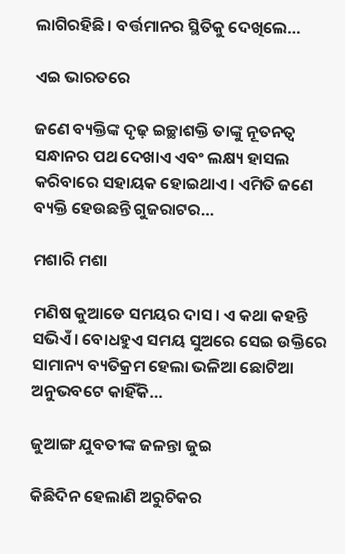ଲାଗିରହିଛି। ବର୍ତ୍ତମାନର ସ୍ଥିତିକୁ ଦେଖିଲେ…

ଏଇ ଭାରତରେ

ଜଣେ ବ୍ୟକ୍ତିଙ୍କ ଦୃଢ଼ ଇଚ୍ଛାଶକ୍ତି ତାଙ୍କୁ ନୂତନତ୍ୱ ସନ୍ଧାନର ପଥ ଦେଖାଏ ଏବଂ ଲକ୍ଷ୍ୟ ହାସଲ କରିବାରେ ସହାୟକ ହୋଇଥାଏ। ଏମିତି ଜଣେ ବ୍ୟକ୍ତି ହେଉଛନ୍ତି ଗୁଜରାଟର…

ମଶାରି ମଶା

ମଣିଷ କୁଆଡେ ସମୟର ଦାସ। ଏ କଥା କହନ୍ତି ସଭିଏଁ। ବୋଧହୁଏ ସମୟ ସୁଅରେ ସେଇ ଉକ୍ତିରେ ସାମାନ୍ୟ ବ୍ୟତିକ୍ରମ ହେଲା ଭଳିଆ ଛୋଟିଆ ଅନୁଭବଟେ କାହିଁକି…

ଜୁଆଙ୍ଗ ଯୁବତୀଙ୍କ ଜଳନ୍ତା ଜୁଇ

କିଛିଦିନ ହେଲାଣି ଅରୁଚିକର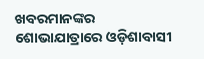ଖବରମାନଙ୍କର ଶୋଭାଯାତ୍ରାରେ ଓଡ଼ିଶାବାସୀ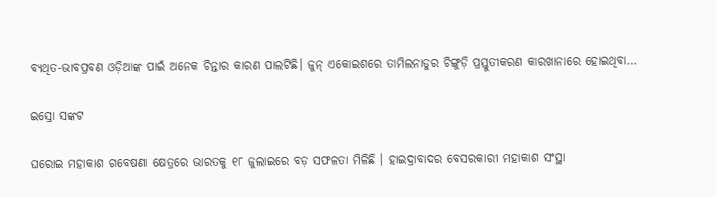ବ୍ୟଥିତ-ଭାବପ୍ରବଣ ଓଡ଼ିଆଙ୍କ ପାଇଁ ଅନେକ ଚିନ୍ତାର କାରଣ ପାଲଟିଛି। ଜୁନ୍‌ ଏକୋଇଶରେ ତାମିଲନାଡୁର ଚିଙ୍ଗୁଡ଼ି ପ୍ରସ୍ତୁତୀକରଣ କାରଖାନାରେ ହୋଇଥିବା…

ଇସ୍ରୋ ସଙ୍କଟ

ଘରୋଇ ମହାକାଶ ଗବେଷଣା କ୍ଷେତ୍ରରେ ଭାରତକୁ ୧୮ ଜୁଲାଇରେ ବଡ଼ ସଫଳତା ମିଳିଛି । ହାଇଦ୍ରାବାଦର ବେସରକାରୀ ମହାକାଶ ସଂସ୍ଥା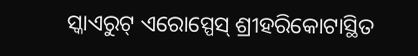ସ୍କାଏରୁଟ୍‌ ଏରୋସ୍ପେସ୍‌ ଶ୍ରୀହରିକୋଟାସ୍ଥିତ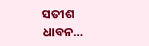ସତୀଶ ଧାବନ…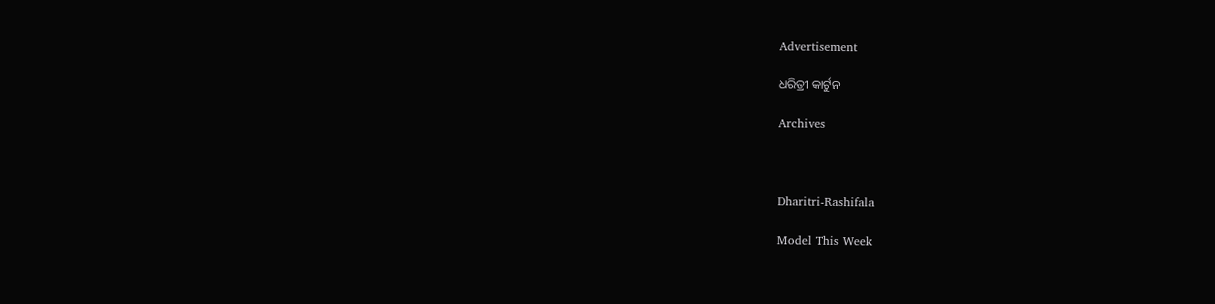Advertisement

ଧରିତ୍ରୀ କାର୍ଟୁନ

Archives



Dharitri-Rashifala

Model This Week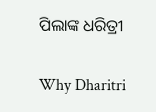ପିଲାଙ୍କ ଧରିତ୍ରୀ

Why Dharitri